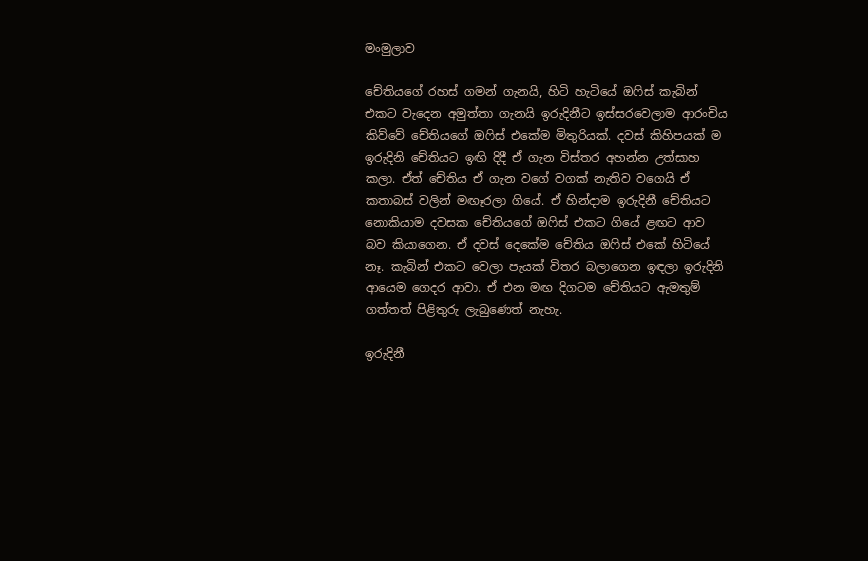මංමුලාව

චේතියගේ රහස් ගමන් ගැනයි, හිටි හැටියේ ඔෆිස් කැබින් එකට වැදෙන අමුත්තා ගැනයි ඉරුදිනීට ඉස්සරවෙලාම ආරංචිය කිව්වේ චේතියගේ ඔෆිස් එකේම මිතුරියක්. දවස් කිහිපයක් ම ඉරුදිනි චේතියට ඉඟි දිදී ඒ ගැන විස්තර අහන්න උත්සාහ කලා. ඒත් චේතිය ඒ ගැන වගේ වගක් නැතිව වගෙයි ඒ කතාබස් වලින් මඟෑරලා ගියේ. ඒ හින්දාම ඉරුදිනී චේතියට නොකියාම දවසක චේතියගේ ඔෆිස් එකට ගියේ ළඟට ආව බව කියාගෙන. ඒ දවස් දෙකේම චේතිය ඔෆිස් එකේ හිටියේ නෑ. කැබින් එකට වෙලා පැයක් විතර බලාගෙන ඉඳලා ඉරුදිනි ආයෙම ගෙදර ආවා. ඒ එන මඟ දිගටම චේතියට ඇමතුම් ගත්තත් පිළිතුරු ලැබුණෙත් නැහැ.

ඉරුදිනී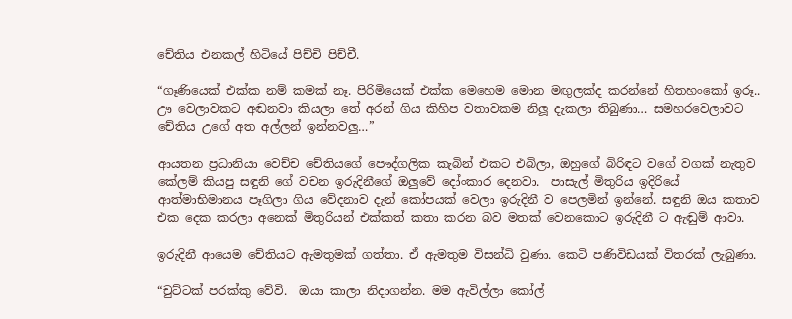චේතිය එනකල් හිටියේ පිච්චි පිච්චී.

“ගෑණියෙක් එක්ක නම් කමක් නෑ. පිරිමියෙක් එක්ක මෙහෙම මොන මඟුලක්ද කරන්නේ හිතහංකෝ ඉරූ.. ඌ වෙලාවකට අඬනවා කියලා තේ අරන් ගිය කිහිප වතාවකම නිලූ දැකලා තිබුණා… සමහරවෙලාවට චේතිය උගේ අත අල්ලන් ඉන්නවලු…”

ආයතන ප්‍රධානියා වෙච්ච චේතියගේ පෞද්ගලික කැබින් එකට එබිලා, ඔහුගේ බිරිඳට වගේ වගක් නැතුව කේලම් කියපු සඳුනි ගේ වචන ඉරුදිනීගේ ඔලුවේ දෝංකාර දෙනවා.  පාසැල් මිතුරිය ඉදිරියේ ආත්මාභිමානය පෑගිලා ගිය වේදනාව දැන් කෝපයක් වෙලා ඉරුදිනී ව පෙලමින් ඉන්නේ. සඳුනි ඔය කතාව එක දෙක කරලා අනෙක් මිතුරියන් එක්කත් කතා කරන බව මතක් වෙනකොට ඉරුදිනී ට ඇඬුම් ආවා.

ඉරුදිනී ආයෙම චේතියට ඇමතුමක් ගත්තා. ඒ ඇමතුම විසන්ධි වුණා. කෙටි පණිවිඩයක් විතරක් ලැබුණා.

“චුට්ටක් පරක්කු වේවි.  ඔයා කාලා නිදාගන්න. මම ඇවිල්ලා කෝල්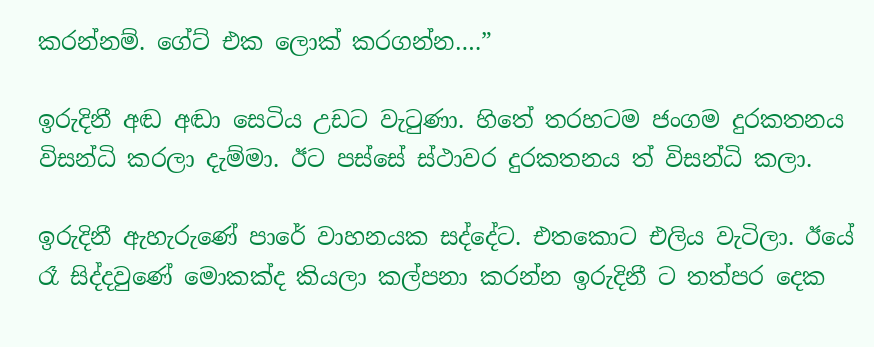කරන්නම්. ගේට් එක ලොක් කරගන්න….”

ඉරුදිනී අඬ අඬා සෙටිය උඩට වැටුණා. හිතේ තරහටම ජංගම දුරකතනය විසන්ධි කරලා දැම්මා. ඊට පස්සේ ස්ථාවර දුරකතනය ත් විසන්ධි කලා.

ඉරුදිනී ඇහැරුණේ පාරේ වාහනයක සද්දේට. එතකොට එලිය වැටිලා. ඊයේ රෑ සිද්දවුණේ මොකක්ද කියලා කල්පනා කරන්න ඉරුදිනී ට තත්පර දෙක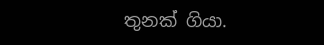තුනක් ගියා.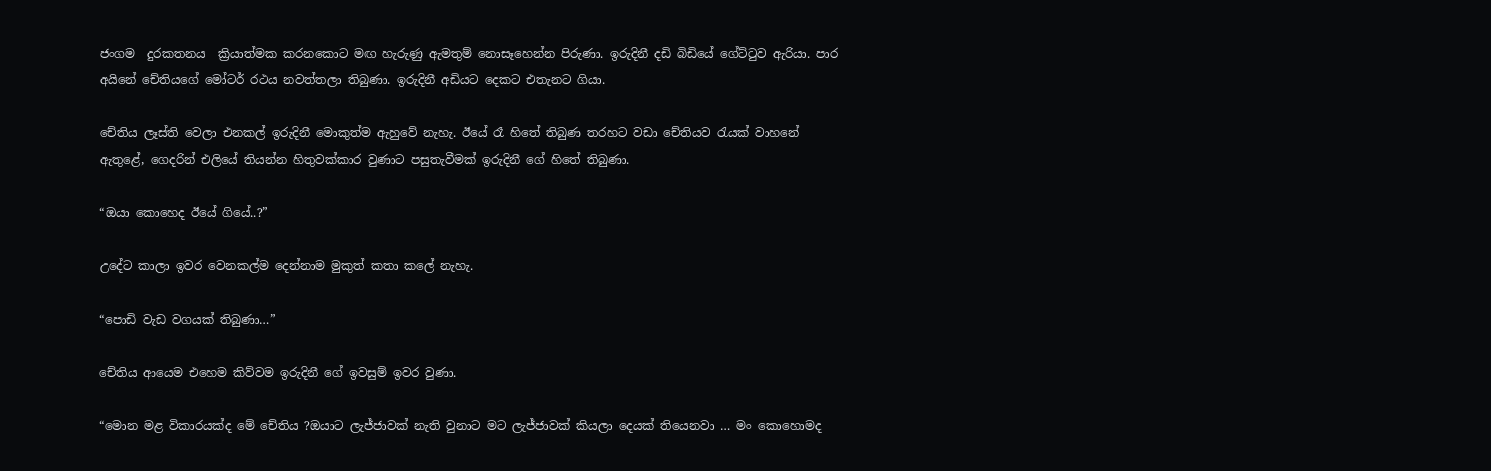ජංගම  දුරකතනය  ක්‍රියාත්මක කරනකොට මඟ හැරුණු ඇමතුම් නොසෑහෙන්න පිරුණා. ඉරුදිනී දඩි බිඩියේ ගේට්ටුව ඇරියා. පාර අයිනේ චේතියගේ මෝටර් රථය නවත්තලා තිබුණා. ඉරුදිනී අඩියට දෙකට එතැනට ගියා.

චේතිය ලෑස්ති වෙලා එනකල් ඉරුදිනී මොකුත්ම ඇහුවේ නැහැ. ඊයේ රෑ හිතේ තිබුණ තරහට වඩා චේතියව රැයක් වාහනේ ඇතුළේ, ගෙදරින් එලියේ තියන්න හිතුවක්කාර වුණාට පසුතැවීමක් ඉරුදිනී ගේ හිතේ තිබුණා.

“ඔයා කොහෙද ඊයේ ගියේ..?”

උදේට කාලා ඉවර වෙනකල්ම දෙන්නාම මුකුත් කතා කලේ නැහැ.

“පොඩි වැඩ වගයක් තිබුණා…”

චේතිය ආයෙම එහෙම කිව්වම ඉරුදිනී ගේ ඉවසුම් ඉවර වුණා.

“මොන මළ විකාරයක්ද මේ චේතිය ?ඔයාට ලැජ්ජාවක් නැති වුනාට මට ලැජ්ජාවක් කියලා දෙයක් තියෙනවා … මං කොහොමද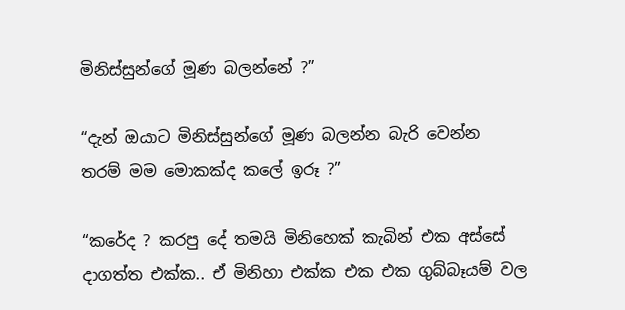මිනිස්සුන්ගේ මූණ බලන්නේ ?”

“දැන් ඔයාට මිනිස්සුන්ගේ මූණ බලන්න බැරි වෙන්න තරම් මම මොකක්ද කලේ ඉරූ ?”

“කරේද ? කරපු දේ තමයි මිනිහෙක් කැබින් එක අස්සේ දාගත්ත එක්ක.. ඒ මිනිහා එක්ක එක එක ගුබ්බෑයම් වල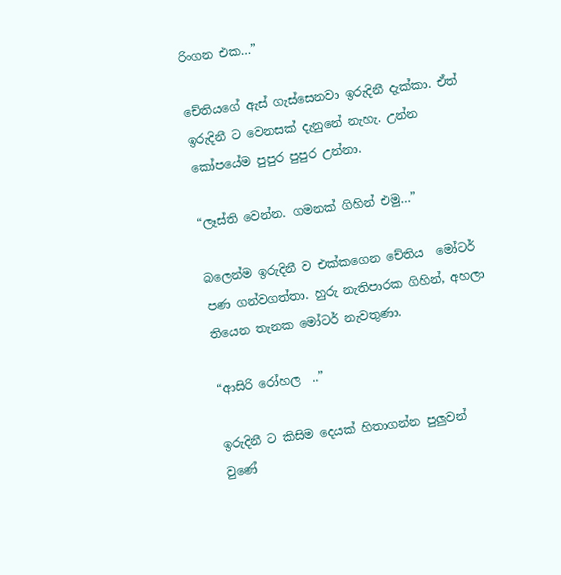රිංගන එක…”

චේතියගේ ඇස් ගැස්සෙනවා ඉරුදිනී දැක්කා. ඒත් ඉරුදිනී ට වෙනසක් දැනුනේ නැහැ. උන්න කෝපයේම පුපුර පුපුර උන්නා.

“ලෑස්ති වෙන්න. ගමනක් ගිහින් එමු…”

බලෙන්ම ඉරුදිනී ව එක්කගෙන චේතිය  මෝටර් පණ ගන්වගත්තා. හුරු නැතිපාරක ගිහින්, අහලා තියෙන තැනක මෝටර් නැවතුණා.

“ආසිරි රෝහල  ..”

ඉරුදිනී ට කිසිම දෙයක් හිතාගන්න පුලුවන් වුණේ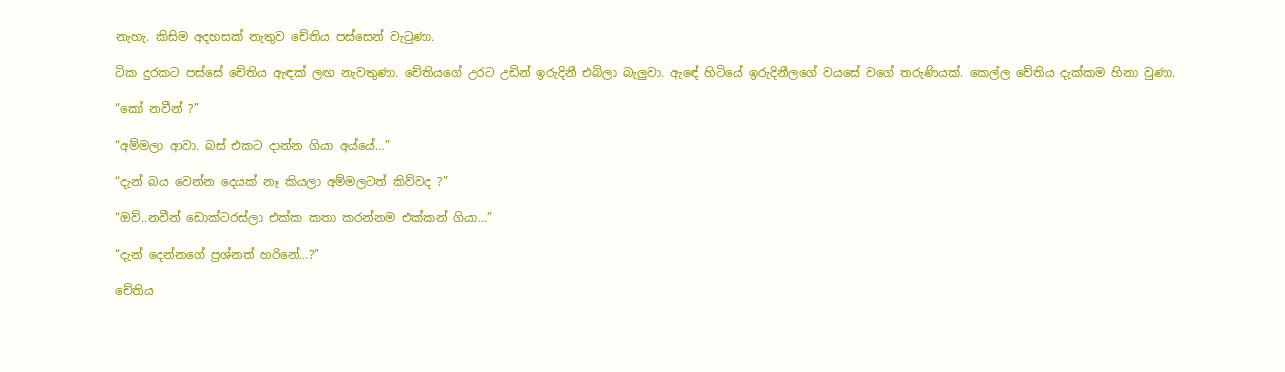නැහැ. කිසිම අදහසක් නැතුව චේතිය පස්සෙන් වැටුණා.

ටික දුරකට පස්සේ චේතිය ඇඳක් ලඟ නැවතුණා. චේතියගේ උරට උඩින් ඉරුදිනී එබිලා බැලුවා. ඇඳේ හිටියේ ඉරුදිනීලගේ වයසේ වගේ තරුණියක්. කෙල්ල චේතිය දැක්කම හිනා වුණා.

“කෝ නවීන් ?”

“අම්මලා ආවා. බස් එකට දාන්න ගියා අය්යේ…”

“දැන් බය වෙන්න දෙයක් නෑ කියලා අම්මලටත් කිව්වද ?”

“ඔව්..නවීන් ඩොක්ටරස්ලා එක්ක කතා කරන්නම එක්කන් ගියා…”

“දැන් දෙන්නගේ ප්‍රශ්නත් හරිනේ…?”

චේතිය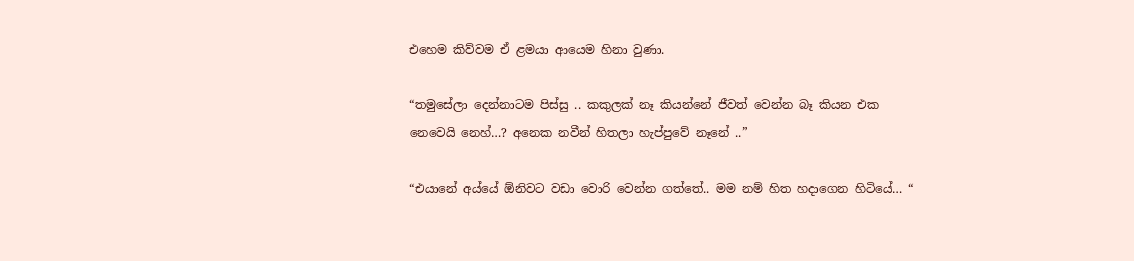එහෙම කිව්වම ඒ ළමයා ආයෙම හිනා වුණා.

“තමුසේලා දෙන්නාටම පිස්සු .. කකුලක් නෑ කියන්නේ ජීවත් වෙන්න බෑ කියන එක නෙවෙයි නෙහ්…? අනෙක නවීන් හිතලා හැප්පුවේ නෑනේ ..”

“එයානේ අය්යේ ඕනිවට වඩා වොරි වෙන්න ගත්තේ.. මම නම් හිත හදාගෙන හිටියේ… “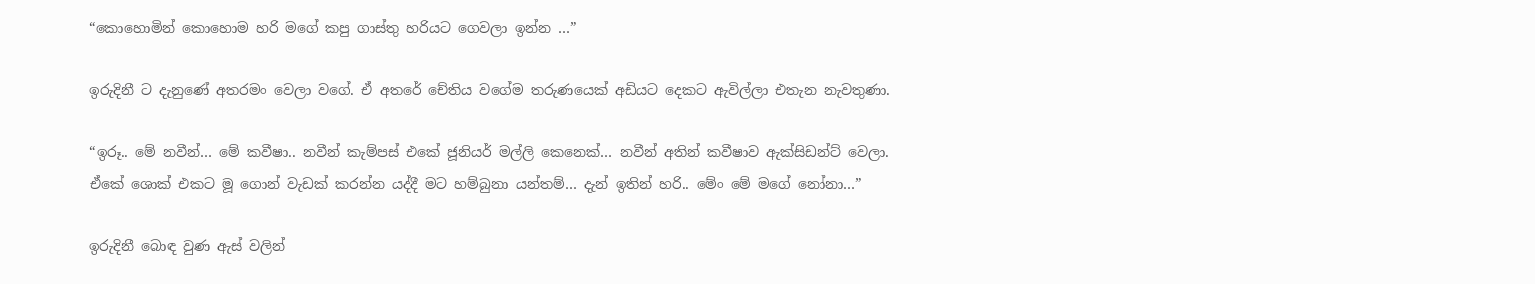“කොහොමින් කොහොම හරි මගේ කපු ගාස්තු හරියට ගෙවලා ඉන්න …”

ඉරුදිනී ට දැනුණේ අතරමං වෙලා වගේ. ඒ අතරේ චේතිය වගේම තරුණයෙක් අඩියට දෙකට ඇවිල්ලා එතැන නැවතුණා.

“ඉරූ.. මේ නවීන්… මේ කවීෂා.. නවීන් කැම්පස් එකේ ජූනියර් මල්ලි කෙනෙක්… නවීන් අතින් කවීෂාව ඇක්සිඩන්ට් වෙලා. ඒකේ ශොක් එකට මූ ගොන් වැඩක් කරන්න යද්දී මට හම්බුනා යන්තම්… දැන් ඉතින් හරි.. මේං මේ මගේ නෝනා…”

ඉරුදිනී බොඳ වුණ ඇස් වලින්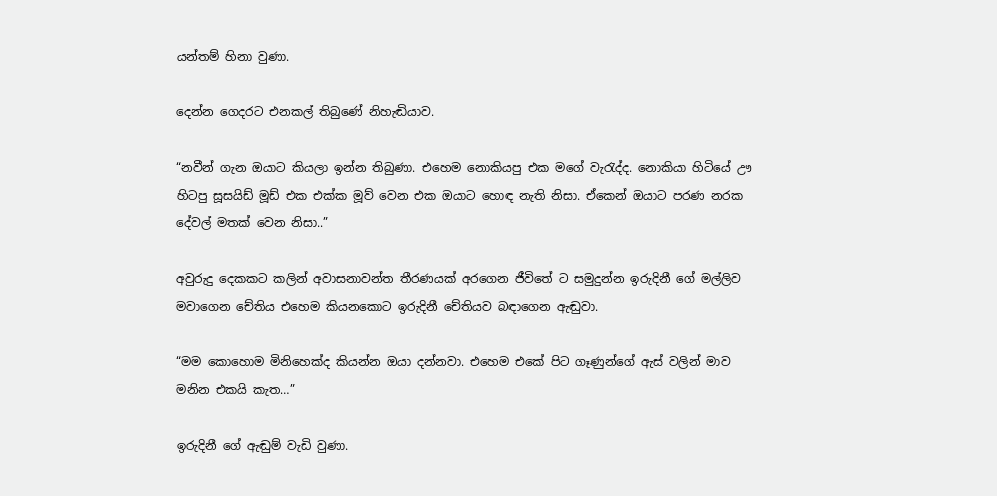යන්තම් හිනා වුණා.

දෙන්න ගෙදරට එනකල් තිබුණේ නිහැඬියාව.

“නවීන් ගැන ඔයාට කියලා ඉන්න තිබුණා. එහෙම නොකියපු එක මගේ වැරැද්ද. නොකියා හිටියේ ඌ හිටපු සූසයිඩ් මූඩ් එක එක්ක මූව් වෙන එක ඔයාට හොඳ නැති නිසා. ඒකෙන් ඔයාට පරණ නරක දේවල් මතක් වෙන නිසා..”

අවුරුදු දෙකකට කලින් අවාසනාවන්ත තීරණයක් අරගෙන ජීවිතේ ට සමුදුන්න ඉරුදිනී ගේ මල්ලිව මවාගෙන චේතිය එහෙම කියනකොට ඉරුදිනී චේතියව බඳාගෙන ඇඬුවා.

“මම කොහොම මිනිහෙක්ද කියන්න ඔයා දන්නවා. එහෙම එකේ පිට ගෑණුන්ගේ ඇස් වලින් මාව මනින එකයි කැත…”

ඉරුදිනී ගේ ඇඬුම් වැඩි වුණා.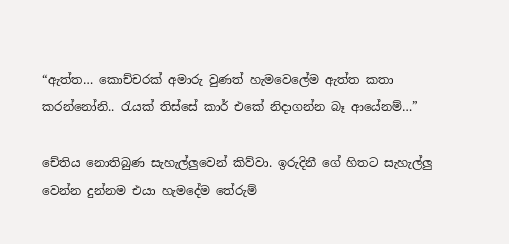“ඇත්ත… කොච්චරක් අමාරු වුණත් හැමවෙලේම ඇත්ත කතා කරන්නෝනි.. රැයක් තිස්සේ කාර් එකේ නිදාගන්න බෑ ආයේනම්…”

චේතිය නොතිබුණ සැහැල්ලුවෙන් කිව්වා. ඉරුදිනී ගේ හිතට සැහැල්ලු වෙන්න දුන්නම එයා හැමදේම තේරුම්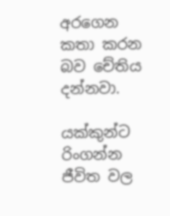අරගෙන කතා කරන බව චේතිය දන්නවා.

යක්කුන්ට රිංගන්න ජීවිත වල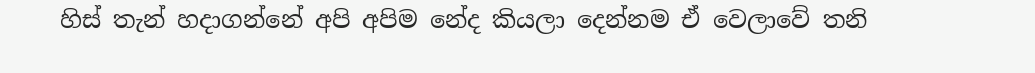හිස් තැන් හදාගන්නේ අපි අපිම නේද කියලා දෙන්නම ඒ වෙලාවේ තනි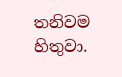තනිවම හිතුවා.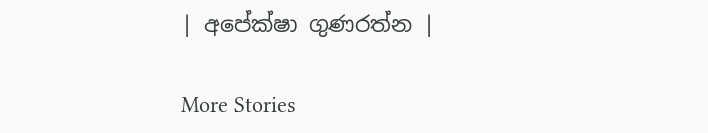| අපේක්ෂා ගුණරත්න |

More Stories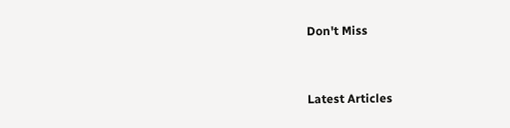Don't Miss


Latest Articles